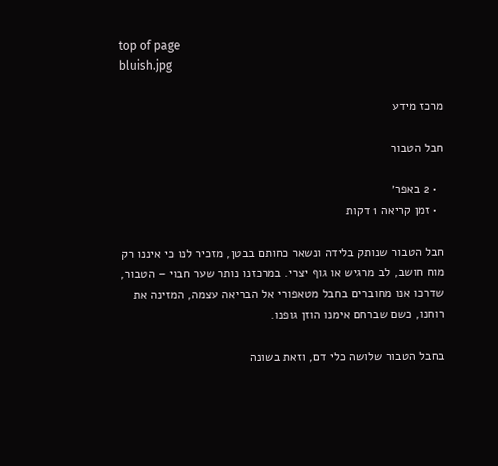top of page
bluish.jpg

מרכז מידע

חבל הטבור

  • 2 באפר׳
  • זמן קריאה 1 דקות

חבל הטבור שנותק בלידה ונשאר כחותם בבטן, מזכיר לנו כי איננו רק מוח חושב, לב מרגיש או גוף יצרי. במרכזנו נותר שער חבוי – הטבור, שדרכו אנו מחוברים בחבל מטאפורי אל הבריאה עצמה, המזינה את רוחנו, כשם שברחם אימנו הוזן גופנו.

בחבל הטבור שלושה כלי דם, וזאת בשונה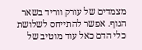מצמדים של עורק ווריד בשאר הגוף. אפשר להתייחס לשלושת כלי הדם כאל עוד מוטיב של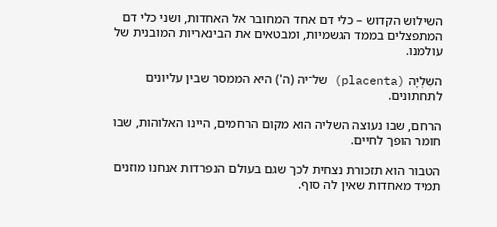השילוש הקדוש – כלי דם אחד המחובר אל האחדות, ושני כלי דם המתפצלים בממד הגשמיות, ומבטאים את הבינאריות המובנית של עולמנו.

השִלְיָה (placenta) של־יה (ה') היא הממסר שבין עליונים לתחתונים.

הרחם, שבו נעוצה השליה הוא מקום הרחמים, היינו האלוהות, שבו חומר הופך לחיים.

הטבור הוא תזכורת נצחית לכך שגם בעולם הנפרדות אנחנו מוזנים תמיד מאחדות שאין לה סוף.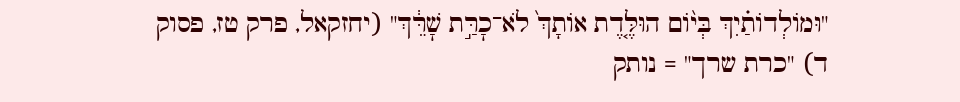"וּמוֹלְדוֹתַ֗יִךְ בְּי֨וֹם הוּלֶּ֤דֶת אוֹתָךְ֙ לֹא־כׇרַּ֣ת שׇׁרֵּ֔ךְ" (יחזקאל, פרק טז, פסוק ד) "כרת שרך" = נותק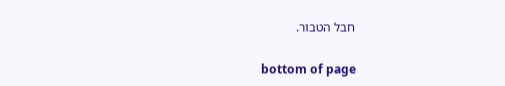חבל הטבור.

bottom of page